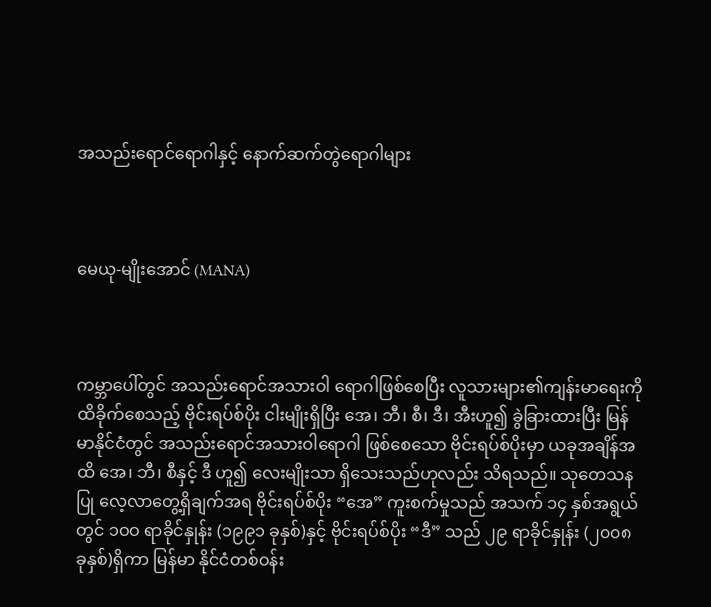အသည်းရောင်ရောဂါနှင့် နောက်ဆက်တွဲရောဂါများ



မေယု-မျိုးအောင် (MANA)



ကမ္ဘာပေါ်တွင် အသည်းရောင်အသားဝါ ရောဂါဖြစ်စေပြီး လူသားများ၏ကျန်းမာရေးကို ထိခိုက်စေသည့် ဗိုင်းရပ်စ်ပိုး ငါးမျိုးရှိပြီး အေ၊ ဘီ၊ စီ၊ ဒီ၊ အီးဟူ၍ ခွဲခြားထားပြီး မြန်မာနိုင်ငံတွင် အသည်းရောင်အသားဝါရောဂါ ဖြစ်စေသော ဗိုင်းရပ်စ်ပိုးမှာ ယခုအချိန်အထိ အေ၊ ဘီ၊ စီနှင့် ဒီ ဟူ၍ လေးမျိုးသာ ရှိသေးသည်ဟုလည်း သိရသည်။ သုတေသနပြု လေ့လာတွေ့ရှိချက်အရ ဗိုင်းရပ်စ်ပိုး “အေ” ကူးစက်မှုသည် အသက် ၁၄ နှစ်အရွယ်တွင် ၁ဝဝ ရာခိုင်နှုန်း (၁၉၉၁ ခုနှစ်)နှင့် ဗိုင်းရပ်စ်ပိုး “ဒီ” သည် ၂၉ ရာခိုင်နှုန်း (၂၀၀၈ ခုနှစ်)ရှိကာ မြန်မာ နိုင်ငံတစ်ဝန်း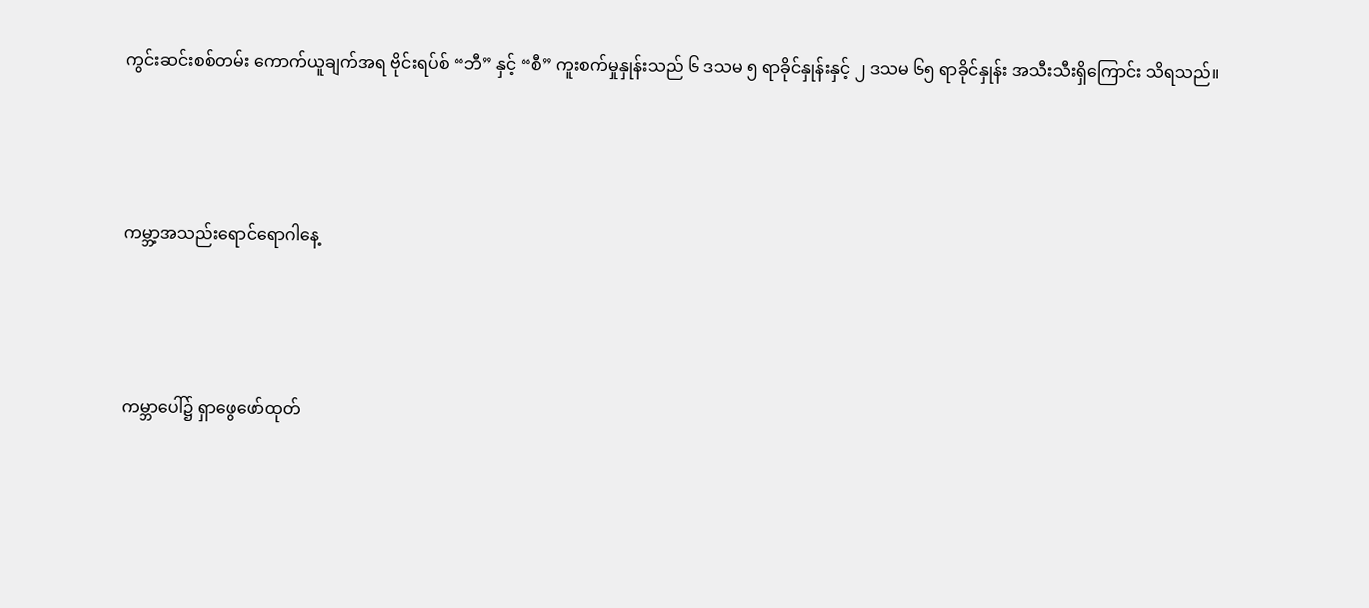ကွင်းဆင်းစစ်တမ်း ကောက်ယူချက်အရ ဗိုင်းရပ်စ် “ဘီ” နှင့် “စီ” ကူးစက်မှုနှုန်းသည် ၆ ဒသမ ၅ ရာခိုင်နှုန်းနှင့် ၂ ဒသမ ၆၅ ရာခိုင်နှုန်း အသီးသီးရှိကြောင်း သိရသည်။



ကမ္ဘာ့အသည်းရောင်ရောဂါနေ့



ကမ္ဘာပေါ်၌ ရှာဖွေဖော်ထုတ်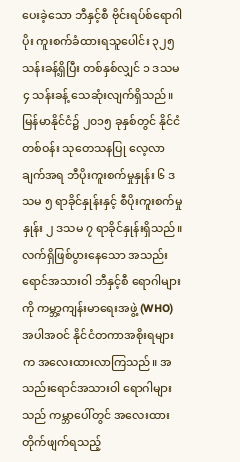ပေးခဲ့သော ဘီနှင့်စီ ဗိုင်းရပ်စ်ရောဂါပိုး ကူးစက်ခံထားရသူပေါင်း ၃၂၅ သန်းခန့်ရှိပြီး တစ်နှစ်လျှင် ၁ ဒသမ ၄ သန်းခန့် သေဆုံးလျက်ရှိသည်။ မြန်မာနိုင်ငံ၌ ၂၀၁၅ ခုနှစ်တွင် နိုင်ငံတစ်ဝန်း သုတေသနပြု လေ့လာချက်အရ ဘီပိုးကူးစက်မှုနှုန်း ၆ ဒသမ ၅ ရာခိုင်နှုန်းနှင့် စီပိုးကူးစက်မှုနှုန်း ၂ ဒသမ ၇ ရာခိုင်နှုန်းရှိသည်။ လက်ရှိဖြစ်ပွားနေသော အသည်းရောင်အသားဝါ ဘီနှင့်စီ ရောဂါများကို ကမ္ဘာ့ကျန်းမာရေးအဖွဲ့ (WHO) အပါအဝင် နိုင်ငံတကာအစိုးရများက အလေးထားလာကြသည်။ အသည်းရောင်အသားဝါ ရောဂါများသည် ကမ္ဘာပေါ်တွင် အလေးထား တိုက်ဖျက်ရသည့်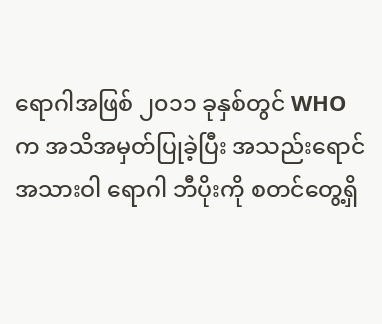ရောဂါအဖြစ် ၂၀၁၁ ခုနှစ်တွင် WHO က အသိအမှတ်ပြုခဲ့ပြီး အသည်းရောင်အသားဝါ ရောဂါ ဘီပိုးကို စတင်တွေ့ရှိ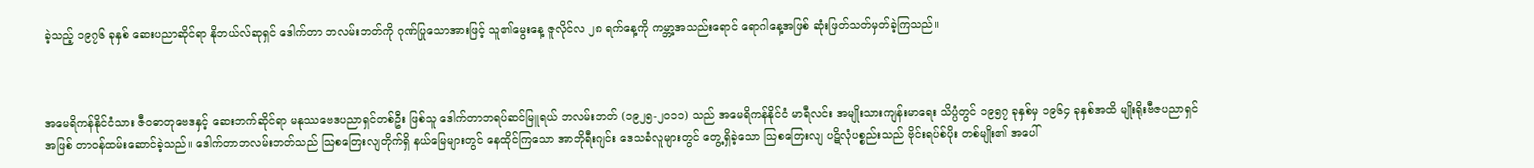ခဲ့သည့် ၁၉၇၆ ခုနှစ် ဆေးပညာဆိုင်ရာ နိုဘယ်လ်ဆုရှင် ဒေါက်တာ ဘလမ်းဘတ်ကို ဂုဏ်ပြုသောအားဖြင့် သူ၏မွေးနေ့ ဇူလိုင်လ ၂၈ ရက်နေ့ကို ကမ္ဘာ့အသည်းရောင် ရောဂါနေ့အဖြစ် ဆုံးဖြတ်သတ်မှတ်ခဲ့ကြသည်။



အမေရိကန်နိုင်ငံသား ဇီဝဓာတုဗေဒနှင့် ဆေးဘက်ဆိုင်ရာ မနုဿဗေဒပညာရှင်တစ်ဦး ဖြစ်သူ ဒေါက်တာဘရပ်ဆင်မြူရယ် ဘလမ်းဘတ် (၁၉၂၅-၂၀၁၁) သည် အမေရိကန်နိုင်ငံ မာရီလင်း အမျိုးသားကျန်းမာရေး သိပ္ပံတွင် ၁၉၅၇ ခုနှစ်မှ ၁၉၆၄ ခုနှစ်အထိ မျိုးရိုးဗီဇပညာရှင်အဖြစ် တာဝန်ထမ်းဆောင်ခဲ့သည်။ ဒေါက်တာဘလမ်းဘတ်သည် သြစတြေးလျတိုက်ရှိ နယ်မြေများတွင် နေထိုင်ကြသော အာဘိုရီးဂျင်း ဒေသခံလူများတွင် တွေ့ရှိခဲ့သော သြစတြေးလျ ပဋိလုံပစ္စည်းသည် ဗိုင်းရပ်စ်ပိုး တစ်မျိုး၏ အပေါ်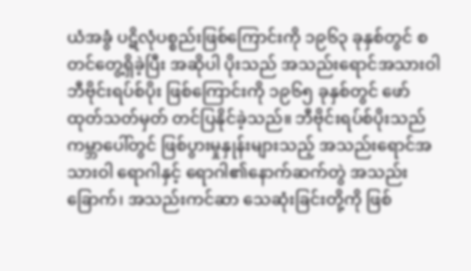ယံအခွံ ပဋိလုံပစ္စည်းဖြစ်ကြောင်းကို ၁၉၆၃ ခုနှစ်တွင် စတင်တွေ့ရှိခဲ့ပြီး အဆိုပါ ပိုးသည် အသည်းရောင်အသားဝါ ဘီဗိုင်းရပ်စ်ပိုး ဖြစ်ကြောင်းကို ၁၉၆၅ ခုနှစ်တွင် ဖော်ထုတ်သတ်မှတ် တင်ပြနိုင်ခဲ့သည်။ ဘီဗိုင်းရပ်စ်ပိုးသည် ကမ္ဘာပေါ်တွင် ဖြစ်ပွားမှုနှုန်းများသည့် အသည်းရောင်အသားဝါ ရောဂါနှင့် ရောဂါ၏နောက်ဆက်တွဲ အသည်းခြောက်၊ အသည်းကင်ဆာ သေဆုံးခြင်းတို့ကို ဖြစ်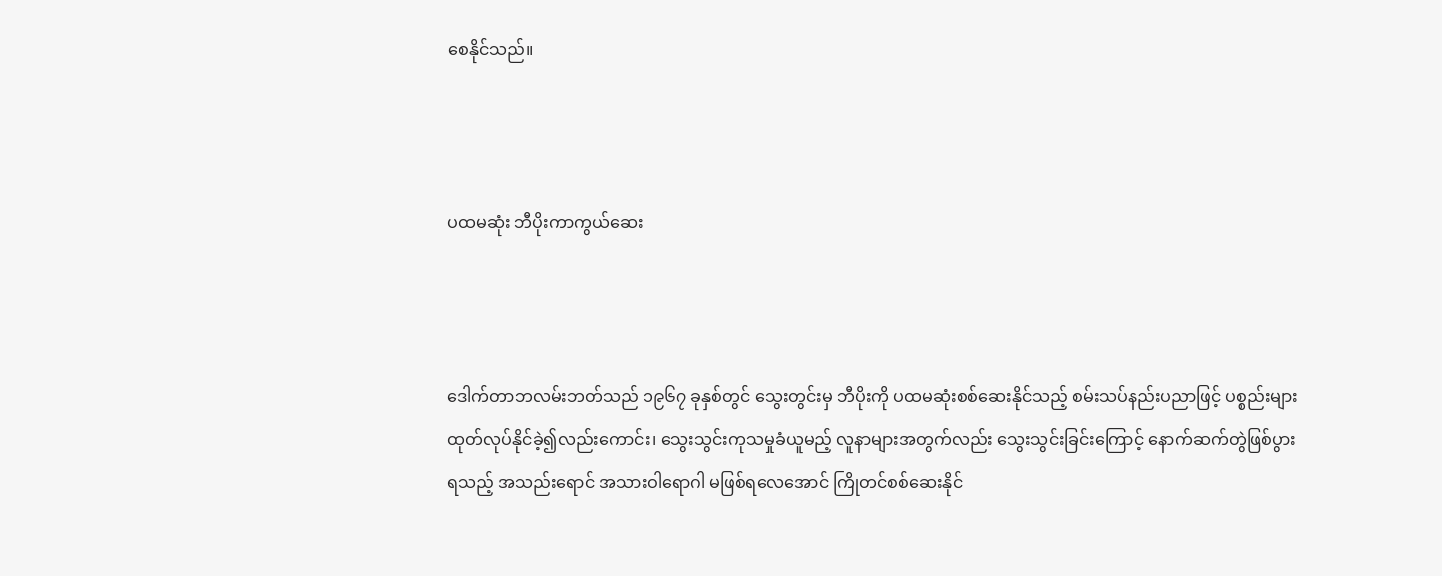စေနိုင်သည်။



ပထမဆုံး ဘီပိုးကာကွယ်ဆေး



ဒေါက်တာဘလမ်းဘတ်သည် ၁၉၆၇ ခုနှစ်တွင် သွေးတွင်းမှ ဘီပိုးကို ပထမဆုံးစစ်ဆေးနိုင်သည့် စမ်းသပ်နည်းပညာဖြင့် ပစ္စည်းများ ထုတ်လုပ်နိုင်ခဲ့၍လည်းကောင်း၊ သွေးသွင်းကုသမှုခံယူမည့် လူနာများအတွက်လည်း သွေးသွင်းခြင်းကြောင့် နောက်ဆက်တွဲဖြစ်ပွားရသည့် အသည်းရောင် အသားဝါရောဂါ မဖြစ်ရလေအောင် ကြိုတင်စစ်ဆေးနိုင်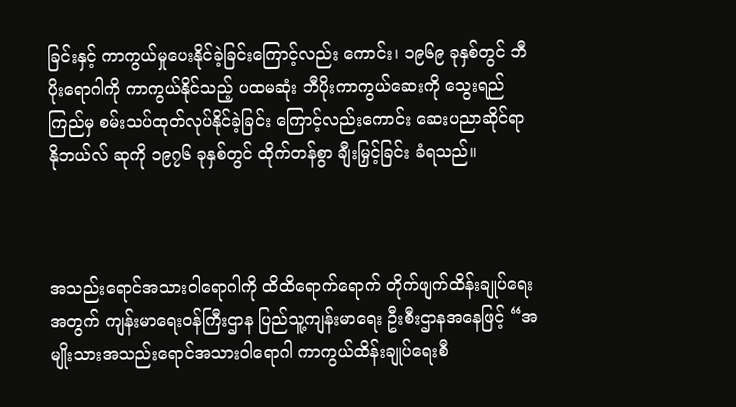ခြင်းနှင့် ကာကွယ်မှုပေးနိုင်ခဲ့ခြင်းကြောင့်လည်း ကောင်း၊ ၁၉၆၉ ခုနှစ်တွင် ဘီပိုးရောဂါကို ကာကွယ်နိုင်သည့် ပထမဆုံး ဘီပိုးကာကွယ်ဆေးကို သွေးရည်ကြည်မှ စမ်းသပ်ထုတ်လုပ်နိုင်ခဲ့ခြင်း ကြောင့်လည်းကောင်း ဆေးပညာဆိုင်ရာ နိုဘယ်လ် ဆုကို ၁၉၇၆ ခုနှစ်တွင် ထိုက်တန်စွာ ချီးမြှင့်ခြင်း ခံရသည်။



အသည်းရောင်အသားဝါရောဂါကို ထိထိရောက်ရောက် တိုက်ဖျက်ထိန်းချုပ်ရေးအတွက် ကျန်းမာရေးဝန်ကြီးဌာန ပြည်သူ့ကျန်းမာရေး ဦးစီးဌာနအနေဖြင့် “အမျိုးသားအသည်းရောင်အသားဝါရောဂါ ကာကွယ်ထိန်းချုပ်ရေးစီ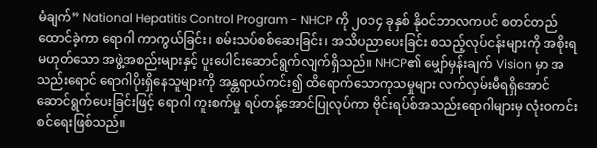မံချက်” National Hepatitis Control Program - NHCP ကို ၂၀၁၄ ခုနှစ် နိုဝင်ဘာလကပင် စတင်တည်ထောင်ခဲ့ကာ ရောဂါ ကာကွယ်ခြင်း၊ စမ်းသပ်စစ်ဆေးခြင်း၊ အသိပညာပေးခြင်း စသည့်လုပ်ငန်းများကို အစိုးရမဟုတ်သော အဖွဲ့အစည်းများနှင့် ပူးပေါင်းဆောင်ရွက်လျက်ရှိသည်။ NHCP၏ မျှော်မှန်းချက် Vision မှာ အသည်းရောင် ရောဂါပိုးရှိနေသူများကို အန္တရာယ်ကင်း၍ ထိရောက်သောကုသမှုများ လက်လှမ်းမီရရှိအောင် ဆောင်ရွက်ပေးခြင်းဖြင့် ရောဂါ ကူးစက်မှု ရပ်တန့်အောင်ပြုလုပ်ကာ ဗိုင်းရပ်စ်အသည်းရောဂါများမှ လုံးဝကင်းစင်ရေးဖြစ်သည်။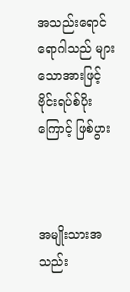အသည်းရောင်ရောဂါသည် များသောအားဖြင့် ဗိုင်းရပ်စ်ပိုးကြောင့် ဖြစ်ပွား



အမျိုးသားအသည်း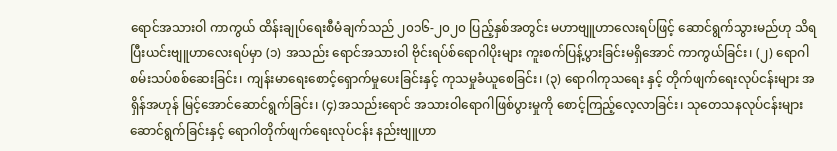ရောင်အသားဝါ ကာကွယ် ထိန်းချုပ်ရေးစီမံချက်သည် ၂၀၁၆-၂၀၂၀ ပြည့်နှစ်အတွင်း မဟာဗျူဟာလေးရပ်ဖြင့် ဆောင်ရွက်သွားမည်ဟု သိရပြီးယင်းဗျူဟာလေးရပ်မှာ (၁) အသည်း ရောင်အသားဝါ ဗိုင်းရပ်စ်ရောဂါပိုးများ ကူးစက်ပြန့်ပွားခြင်းမရှိအောင် ကာကွယ်ခြင်း၊ (၂) ရောဂါ စမ်းသပ်စစ်ဆေးခြင်း၊ ကျန်းမာရေးစောင့်ရှောက်မှုပေးခြင်းနှင့် ကုသမှုခံယူစေခြင်း၊ (၃) ရောဂါကုသရေး နှင့် တိုက်ဖျက်ရေးလုပ်ငန်းများ အရှိန်အဟုန် မြင့်အောင်ဆောင်ရွက်ခြင်း၊ (၄)အသည်းရောင် အသားဝါရောဂါဖြစ်ပွားမှုကို စောင့်ကြည့်လေ့လာခြင်း၊ သုတေသနလုပ်ငန်းများ ဆောင်ရွက်ခြင်းနှင့် ရောဂါတိုက်ဖျက်ရေးလုပ်ငန်း နည်းဗျူဟာ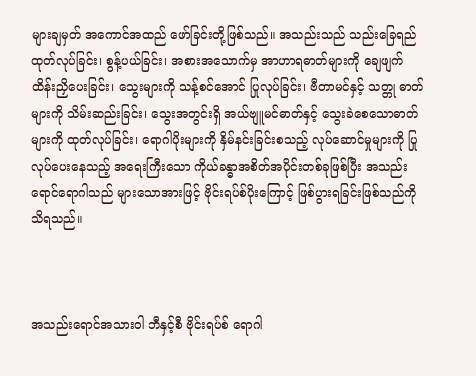များချမှတ် အကောင်အထည် ဖော်ခြင်းတို့ဖြစ်သည်။ အသည်းသည် သည်းခြေရည် ထုတ်လုပ်ခြင်း၊ စွန့်ပယ်ခြင်း၊ အစားအသောက်မှ အာဟာရဓာတ်များကို ချေဖျက်ထိန်းညှိပေးခြင်း၊ သွေးများကို သန့်စင်အောင် ပြုလုပ်ခြင်း၊ ဗီတာမင်နှင့် သတ္တု ဓာတ်များကို သိမ်းဆည်းခြင်း၊ သွေးအတွင်းရှိ အယ်ဗျူမင်ဓာတ်နှင့် သွေးခဲစေသောဓာတ်များကို ထုတ်လုပ်ခြင်း၊ ရောဂါပိုးများကို နှိမ်နင်းခြင်းစသည့် လုပ်ဆောင်မှုများကို ပြုလုပ်ပေးနေသည့် အရေးကြီးသော ကိုယ်ခန္ဓာအစိတ်အပိုင်းတစ်ခုဖြစ်ပြီး အသည်းရောင်ရောဂါသည် များသောအားဖြင့် ဗိုင်းရပ်စ်ပိုးကြောင့် ဖြစ်ပွားရခြင်းဖြစ်သည်ကို သိရသည်။



အသည်းရောင်အသားဝါ ဘီနှင့်စီ ဗိုင်းရပ်စ် ရောဂါ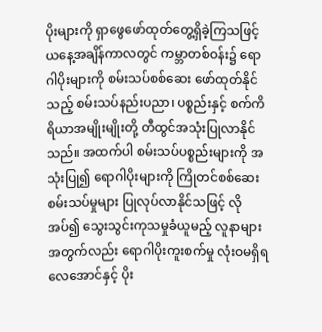ပိုးများကို ရှာဖွေဖော်ထုတ်တွေ့ရှိခဲ့ကြသဖြင့် ယနေ့အချိန်ကာလတွင် ကမ္ဘာတစ်ဝန်း၌ ရောဂါပိုးများကို စမ်းသပ်စစ်ဆေး ဖော်ထုတ်နိုင်သည့် စမ်းသပ်နည်းပညာ၊ ပစ္စည်းနှင့် စက်ကိရိယာအမျိုးမျိုးတို့ တီထွင်အသုံးပြုလာနိုင်သည်။ အထက်ပါ စမ်းသပ်ပစ္စည်းများကို အသုံးပြု၍ ရောဂါပိုးများကို ကြိုတင်စစ်ဆေးစမ်းသပ်မှုများ ပြုလုပ်လာနိုင်သဖြင့် လိုအပ်၍ သွေးသွင်းကုသမှုခံယူမည့် လူနာများအတွက်လည်း ရောဂါပိုးကူးစက်မှု လုံးဝမရှိရ လေအောင်နှင့် ပိုး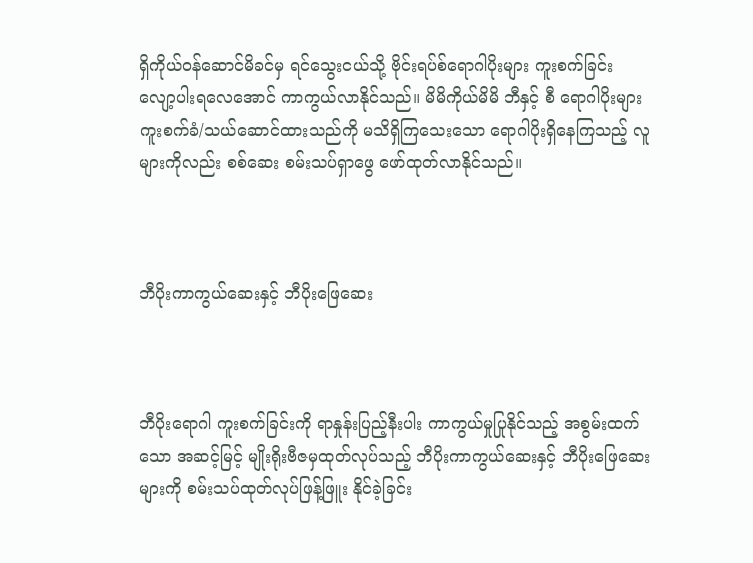ရှိကိုယ်ဝန်ဆောင်မိခင်မှ ရင်သွေးငယ်သို့ ဗိုင်းရပ်စ်ရောဂါပိုးများ ကူးစက်ခြင်း လျော့ပါးရလေအောင် ကာကွယ်လာနိုင်သည်။ မိမိကိုယ်မိမိ ဘီနှင့် စီ ရောဂါပိုးများ ကူးစက်ခံ/သယ်ဆောင်ထားသည်ကို မသိရှိကြသေးသော ရောဂါပိုးရှိနေကြသည့် လူများကိုလည်း စစ်ဆေး စမ်းသပ်ရှာဖွေ ဖော်ထုတ်လာနိုင်သည်။



ဘီပိုးကာကွယ်ဆေးနှင့် ဘီပိုးဖြေဆေး



ဘီပိုးရောဂါ ကူးစက်ခြင်းကို ရာနှုန်းပြည့်နီးပါး ကာကွယ်မှုပြုနိုင်သည့် အစွမ်းထက်သော အဆင့်မြင့် မျိုးရိုးဗီဇမှထုတ်လုပ်သည့် ဘီပိုးကာကွယ်ဆေးနှင့် ဘီပိုးဖြေဆေးများကို စမ်းသပ်ထုတ်လုပ်ဖြန့်ဖြူး နိုင်ခဲ့ခြင်း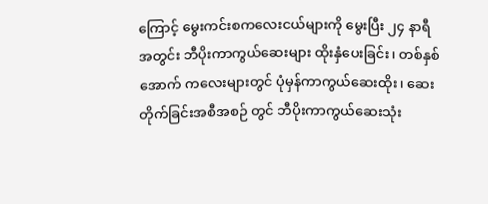ကြောင့် မွေးကင်းစကလေးငယ်များကို မွေးပြီး ၂၄ နာရီအတွင်း ဘီပိုးကာကွယ်ဆေးများ ထိုးနှံပေးခြင်း၊ တစ်နှစ်အောက် ကလေးများတွင် ပုံမှန်ကာကွယ်ဆေးထိုး၊ ဆေးတိုက်ခြင်းအစီအစဉ် တွင် ဘီပိုးကာကွယ်ဆေးသုံး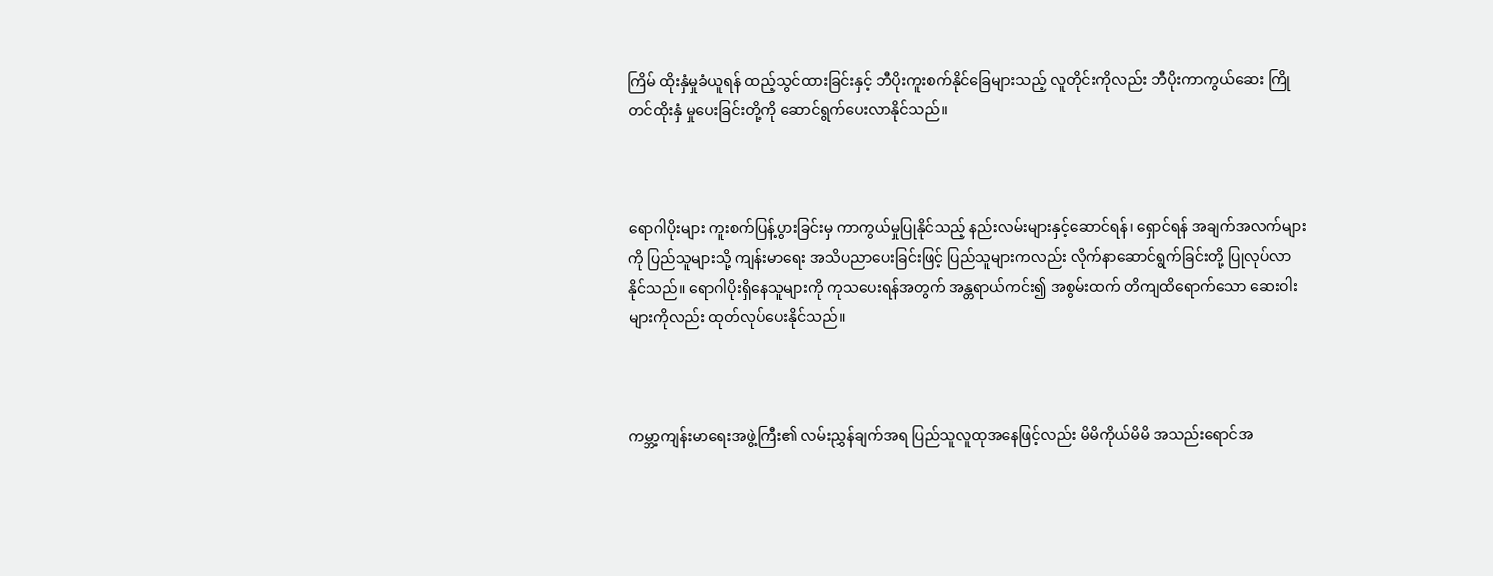ကြိမ် ထိုးနှံမှုခံယူရန် ထည့်သွင်ထားခြင်းနှင့် ဘီပိုးကူးစက်နိုင်ခြေများသည့် လူတိုင်းကိုလည်း ဘီပိုးကာကွယ်ဆေး ကြိုတင်ထိုးနှံ မှုပေးခြင်းတို့ကို ဆောင်ရွက်ပေးလာနိုင်သည်။



ရောဂါပိုးများ ကူးစက်ပြန့်ပွားခြင်းမှ ကာကွယ်မှုပြုနိုင်သည့် နည်းလမ်းများနှင့်ဆောင်ရန်၊ ရှောင်ရန် အချက်အလက်များကို ပြည်သူများသို့ ကျန်းမာရေး အသိပညာပေးခြင်းဖြင့် ပြည်သူများကလည်း လိုက်နာဆောင်ရွက်ခြင်းတို့ ပြုလုပ်လာနိုင်သည်။ ရောဂါပိုးရှိနေသူများကို ကုသပေးရန်အတွက် အန္တရာယ်ကင်း၍ အစွမ်းထက် တိကျထိရောက်သော ဆေးဝါးများကိုလည်း ထုတ်လုပ်ပေးနိုင်သည်။



ကမ္ဘာ့ကျန်းမာရေးအဖွဲ့ကြီး၏ လမ်းညွှန်ချက်အရ ပြည်သူလူထုအနေဖြင့်လည်း မိမိကိုယ်မိမိ အသည်းရောင်အ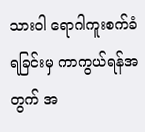သားဝါ ရောဂါကူးစက်ခံရခြင်းမှ ကာကွယ်ရန်အတွက် အ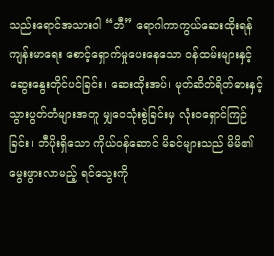သည်းရောင်အသားဝါ “ဘီ” ရောဂါကာကွယ်ဆေးထိုးရန် ကျန်းမာရေး စောင့်ရှောက်မှုပေးနေသော ဝန်ထမ်းများနှင့် ဆွေးနွေးတိုင်ပင်ခြင်း၊ ဆေးထိုးအပ်၊ မုတ်ဆိတ်ရိတ်ဓားနှင့် သွားပွတ်တံများအတူ မျှဝေသုံးစွဲခြင်းမှ လုံးဝရှောင်ကြဉ်ခြင်း၊ ဘီပိုးရှိသော ကိုယ်ဝန်ဆောင် မိခင်များသည် မိမိ၏မွေးဖွားလာမည့် ရင်သွေးကို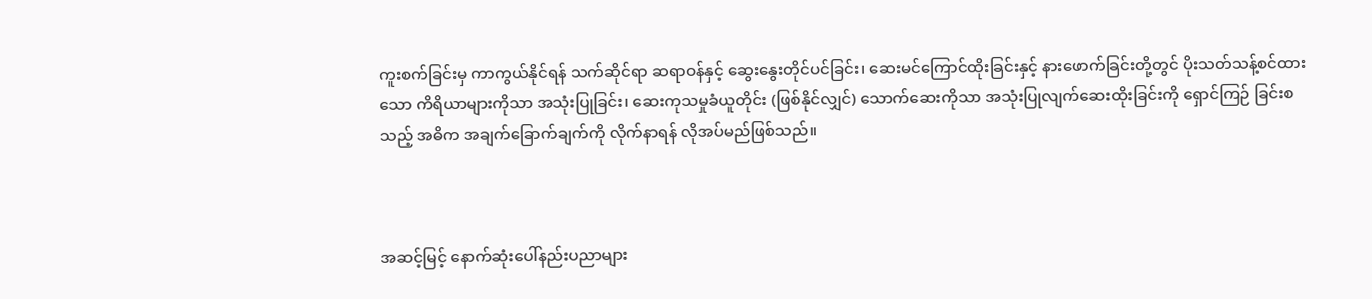ကူးစက်ခြင်းမှ ကာကွယ်နိုင်ရန် သက်ဆိုင်ရာ ဆရာဝန်နှင့် ဆွေးနွေးတိုင်ပင်ခြင်း၊ ဆေးမင်ကြောင်ထိုးခြင်းနှင့် နားဖောက်ခြင်းတို့တွင် ပိုးသတ်သန့်စင်ထားသော ကိရိယာများကိုသာ အသုံးပြုခြင်း၊ ဆေးကုသမှုခံယူတိုင်း (ဖြစ်နိုင်လျှင်) သောက်ဆေးကိုသာ အသုံးပြုလျက်ဆေးထိုးခြင်းကို ရှောင်ကြဉ် ခြင်းစသည့် အဓိက အချက်ခြောက်ချက်ကို လိုက်နာရန် လိုအပ်မည်ဖြစ်သည်။



အဆင့်မြင့် နောက်ဆုံးပေါ်နည်းပညာများ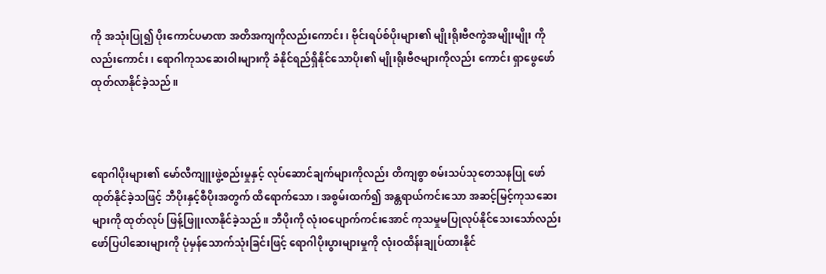ကို အသုံးပြု၍ ပိုးကောင်ပမာဏ အတိအကျကိုလည်းကောင်း၊ ဗိုင်းရပ်စ်ပိုးများ၏ မျိုးရိုးဗီဇကွဲအမျိုးမျိုး ကိုလည်းကောင်း၊ ရောဂါကုသဆေးဝါးများကို ခံနိုင်ရည်ရှိနိုင်သောပိုး၏ မျိုးရိုးဗီဇများကိုလည်း ကောင်း ရှာဖွေဖော်ထုတ်လာနိုင်ခဲ့သည်။



ရောဂါပိုးများ၏ မော်လီကျူးဖွဲ့စည်းမှုနှင့် လုပ်ဆောင်ချက်များကိုလည်း တိကျစွာ စမ်းသပ်သုတေသနပြု ဖော်ထုတ်နိုင်ခဲ့သဖြင့် ဘီပိုးနှင့်စီပိုးအတွက် ထိရောက်သော၊ အစွမ်းထက်၍ အန္တရာယ်ကင်းသော အဆင့်မြင့်ကုသဆေးများကို ထုတ်လုပ် ဖြန့်ဖြူးလာနိုင်ခဲ့သည်။ ဘီပိုးကို လုံးဝပျောက်ကင်းအောင် ကုသမှုမပြုလုပ်နိုင်သေးသော်လည်း ဖော်ပြပါဆေးများကို ပုံမှန်သောက်သုံးခြင်းဖြင့် ရောဂါပိုးပွားများမှုကို လုံးဝထိန်းချုပ်ထားနိုင်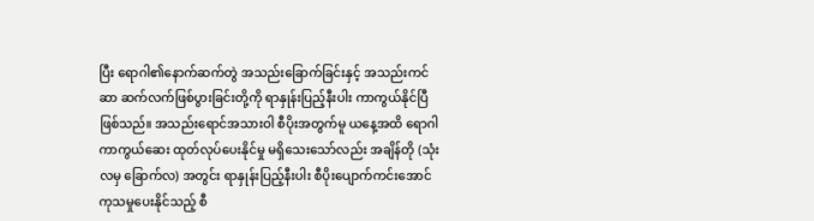ပြီး ရောဂါ၏နောက်ဆက်တွဲ အသည်းခြောက်ခြင်းနှင့် အသည်းကင်ဆာ ဆက်လက်ဖြစ်ပွားခြင်းတို့ကို ရာနှုန်းပြည့်နီးပါး ကာကွယ်နိုင်ပြီဖြစ်သည်။ အသည်းရောင်အသားဝါ စီပိုးအတွက်မူ ယနေ့အထိ ရောဂါကာကွယ်ဆေး ထုတ်လုပ်ပေးနိုင်မှု မရှိသေးသော်လည်း အချိန်တို (သုံးလမှ ခြောက်လ) အတွင်း ရာနှုန်းပြည့်နီးပါး စီပိုးပျောက်ကင်းအောင် ကုသမှုပေးနိုင်သည့် စီ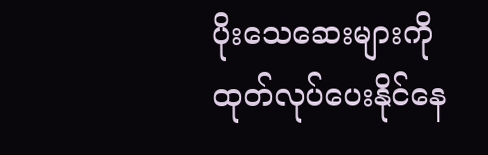ပိုးသေဆေးများကို ထုတ်လုပ်ပေးနိုင်နေ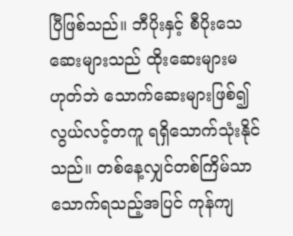ပြီဖြစ်သည်။ ဘီပိုးနှင့် စီပိုးသေဆေးများသည် ထိုးဆေးများမဟုတ်ဘဲ သောက်ဆေးများဖြစ်၍ လွယ်လင့်တကူ ရရှိသောက်သုံးနိုင်သည်။ တစ်နေ့လျှင်တစ်ကြိမ်သာ သောက်ရသည့်အပြင် ကုန်ကျ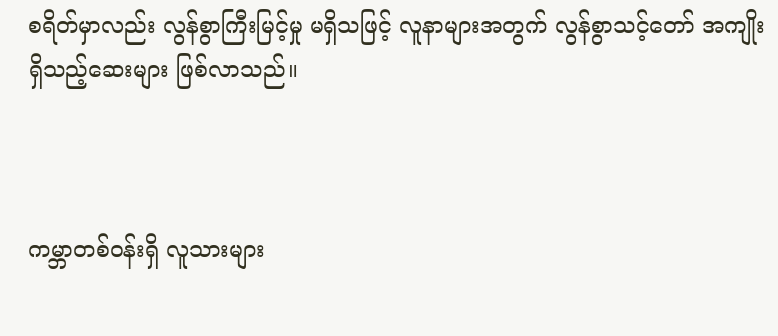စရိတ်မှာလည်း လွန်စွာကြီးမြင့်မှု မရှိသဖြင့် လူနာများအတွက် လွန်စွာသင့်တော် အကျိုးရှိသည့်ဆေးများ ဖြစ်လာသည်။



ကမ္ဘာတစ်ဝန်းရှိ လူသားများ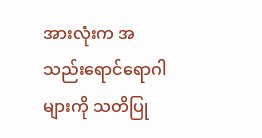အားလုံးက အသည်းရောင်ရောဂါများကို သတိပြု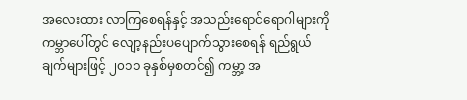အလေးထား လာကြစေရန်နှင့် အသည်းရောင်ရောဂါများကို ကမ္ဘာပေါ်တွင် လျော့နည်းပပျောက်သွားစေရန် ရည်ရွယ်ချက်များဖြင့် ၂၀၁၁ ခုနှစ်မှစတင်၍ ကမ္ဘာ့ အ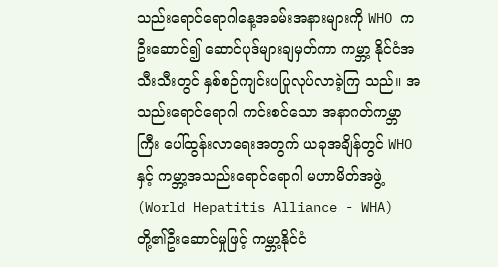သည်းရောင်ရောဂါနေ့အခမ်းအနားများကို WHO က ဦးဆောင်၍ ဆောင်ပုဒ်များချမှတ်ကာ ကမ္ဘာ့ နိုင်ငံအသီးသီးတွင် နှစ်စဉ်ကျင်းပပြုလုပ်လာခဲ့ကြ သည်။ အသည်းရောင်ရောဂါ ကင်းစင်သော အနာဂတ်ကမ္ဘာကြီး ပေါ်ထွန်းလာရေးအတွက် ယခုအချိန်တွင် WHO နှင့် ကမ္ဘာ့အသည်းရောင်ရောဂါ မဟာမိတ်အဖွဲ့ (World Hepatitis Alliance - WHA)တို့၏ဦးဆောင်မှုဖြင့် ကမ္ဘာ့နိုင်ငံ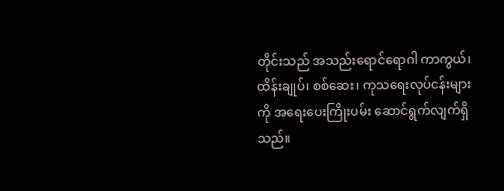တိုင်းသည် အသည်းရောင်ရောဂါ ကာကွယ်၊ ထိန်းချုပ်၊ စစ်ဆေး၊ ကုသရေးလုပ်ငန်းများကို အရေးပေးကြိုးပမ်း ဆောင်ရွက်လျက်ရှိသည်။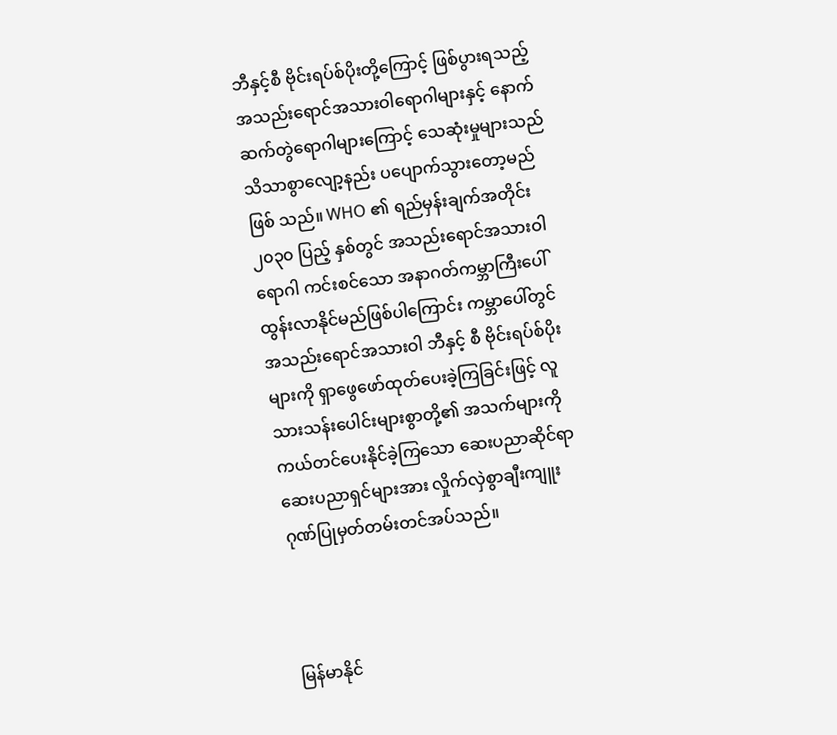ဘီနှင့်စီ ဗိုင်းရပ်စ်ပိုးတို့ကြောင့် ဖြစ်ပွားရသည့် အသည်းရောင်အသားဝါရောဂါများနှင့် နောက် ဆက်တွဲရောဂါများကြောင့် သေဆုံးမှုများသည် သိသာစွာလျော့နည်း ပပျောက်သွားတော့မည်ဖြစ် သည်။ WHO ၏ ရည်မှန်းချက်အတိုင်း ၂၀၃၀ ပြည့် နှစ်တွင် အသည်းရောင်အသားဝါရောဂါ ကင်းစင်သော အနာဂတ်ကမ္ဘာကြီးပေါ်ထွန်းလာနိုင်မည်ဖြစ်ပါကြောင်း ကမ္ဘာပေါ်တွင် အသည်းရောင်အသားဝါ ဘီနှင့် စီ ဗိုင်းရပ်စ်ပိုးများကို ရှာဖွေဖော်ထုတ်ပေးခဲ့ကြခြင်းဖြင့် လူသားသန်းပေါင်းများစွာတို့၏ အသက်များကို ကယ်တင်ပေးနိုင်ခဲ့ကြသော ဆေးပညာဆိုင်ရာ ဆေးပညာရှင်များအား လှိုက်လှဲစွာချီးကျူး ဂုဏ်ပြုမှတ်တမ်းတင်အပ်သည်။



မြန်မာနိုင်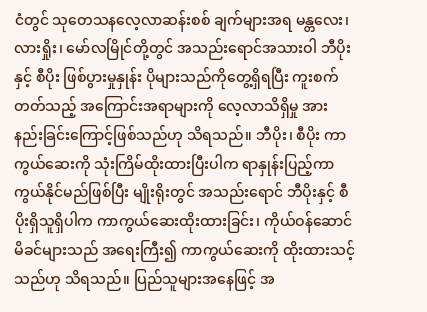ငံတွင် သုတေသနလေ့လာဆန်းစစ် ချက်များအရ မန္တလေး၊ လားရှိုး၊ မော်လမြိုင်တို့တွင် အသည်းရောင်အသားဝါ ဘီပိုးနှင့် စီပိုး ဖြစ်ပွားမှုနှုန်း ပိုများသည်ကိုတွေ့ရှိရပြီး ကူးစက်တတ်သည့် အကြောင်းအရာများကို လေ့လာသိရှိမှု အားနည်းခြင်းကြောင့်ဖြစ်သည်ဟု သိရသည်။ ဘီပိုး၊ စီပိုး ကာကွယ်ဆေးကို သုံးကြိမ်ထိုးထားပြီးပါက ရာနှုန်းပြည့်ကာကွယ်နိုင်မည်ဖြစ်ပြီး မျိုးရိုးတွင် အသည်းရောင် ဘီပိုးနှင့် စီပိုးရှိသူရှိပါက ကာကွယ်ဆေးထိုးထားခြင်း၊ ကိုယ်ဝန်ဆောင်မိခင်များသည် အရေးကြီး၍ ကာကွယ်ဆေးကို ထိုးထားသင့်သည်ဟု သိရသည်။ ပြည်သူများအနေဖြင့် အ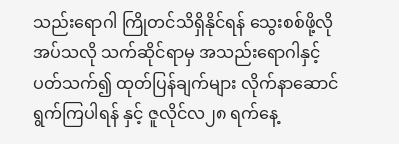သည်းရောဂါ ကြိုတင်သိရှိနိုင်ရန် သွေးစစ်ဖို့လိုအပ်သလို သက်ဆိုင်ရာမှ အသည်းရောဂါနှင့်ပတ်သက်၍ ထုတ်ပြန်ချက်များ လိုက်နာဆောင်ရွက်ကြပါရန် နှင့် ဇူလိုင်လ၂၈ ရက်နေ့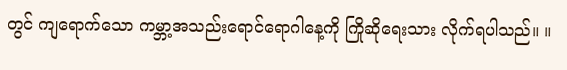တွင် ကျရောက်သော ကမ္ဘာ့အသည်းရောင်ရောဂါနေ့ကို ကြိုဆိုရေးသား လိုက်ရပါသည်။ ။